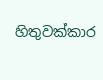හිතුවක්කාර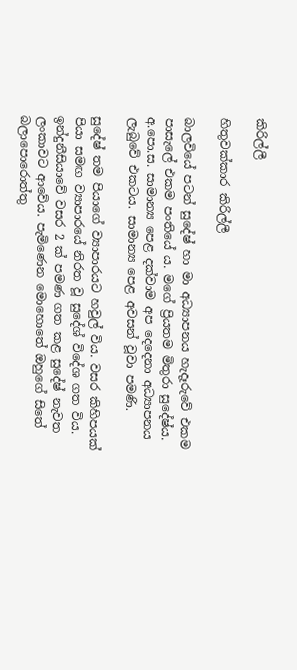කිරිල්ලී

හිතුවක්කාර කිරිල්ලී

බාලවියේ පටන් සුදේෂ් හා මා අධ්‍යාපනය හැදෑරුවේ එකම පාසැලේ එකම පංතියේ ය. මගේ ප්‍රියතම මිතුරා සුදේෂ්ය. අ.පො.ස. සාමාන්‍ය පෙළ දක්වාම අප දෙදෙනා අධ්‍යාපනය ලැබුවේ එකටය. සාමාන්‍ය පෙළ අවසන් වූවා පමණි.

සුදේෂ් තම පියාගේ ව්‍යාපාරයට හවුල් විය. වසර කිහිපයක් පියා සමඟ ව්‍යාපාරයේ නිරත වූ සුදේශ් විදේශ ගත විය. ඉන්දුනීසියාවේ වසර 2 ක් පමණ ගත කළ සුදේෂ් නැවත ලංකාවට ආවේය. පැමිණෙන මොහොතේ ඔහුගේ සිතේ බලාපොරොත්තු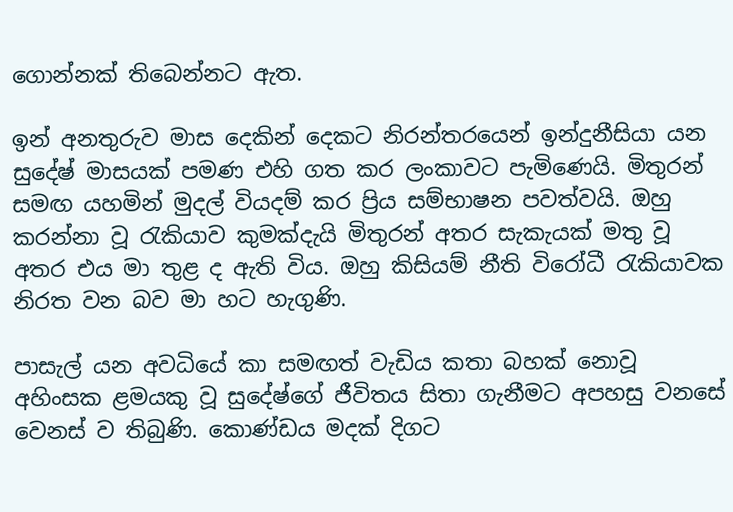ගොන්නක් තිබෙන්නට ඇත.

ඉන් අනතුරුව මාස දෙකින් දෙකට නිරන්තරයෙන් ඉන්දුනීසියා යන සුදේෂ් මාසයක් පමණ එහි ගත කර ලංකාවට පැමිණෙයි. මිතුරන් සමඟ යහමින් මුදල් වියදම් කර ප්‍රිය සම්භාෂන පවත්වයි. ඔහු කරන්නා වූ රැකියාව කුමක්දැයි මිතුරන් අතර සැකැයක් මතු වූ අතර එය මා තුළ ද ඇති විය. ඔහු කිසියම් නීති විරෝධී රැකියාවක නිරත වන බව මා හට හැගුණි.

පාසැල් යන අවධියේ කා සමඟත් වැඩිය කතා බහක් නොවූ අහිංසක ළමයකු වූ සුදේෂ්ගේ ජීවිතය සිතා ගැනීමට අපහසු වනසේ වෙනස් ව තිබුණි. කොණ්ඩය මදක් දිගට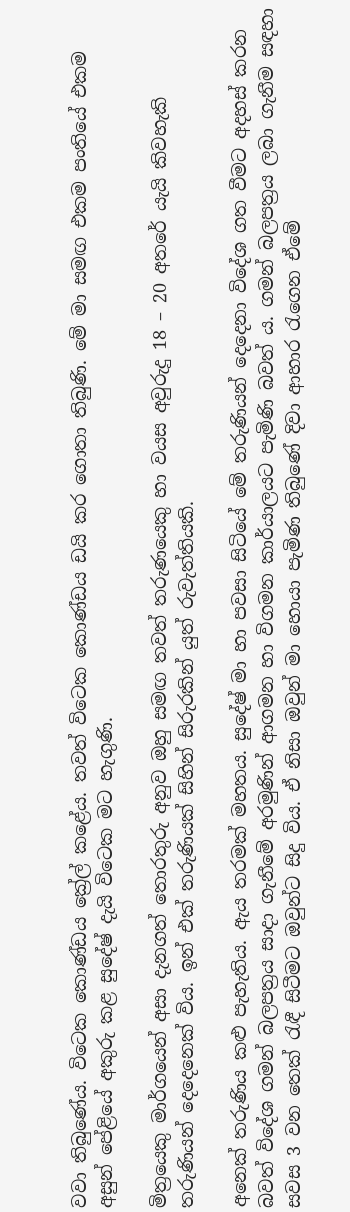වවා තිබුණේය. විටෙක කොණ්ඩය ක්‍රේල් කළේය. තවත් විටෙක කොණ්ඩය ඩයි කර ගොතා තිබුණි. මේ මා සමඟ එකම පංතියේ එකම අසුන් පේළියේ අකුරු කළ සුදේෂ් දැයි විටෙක මට හැගුණි.

මිත්‍රයෙකු මාර්ගයෙන් අසා දැනගත් තොරතුරු අනුව ඔහු සමඟ තවත් තරුණයෙකු හා වයස අවුරුදු 18 – 20 අතරේ යැයි කිවහැකි තරුණියන් දෙදෙනෙක් විය. ඉන් එක් තරුණියක් සිහින් සිරුරකින් යුත් රුවැත්තියකි.

අනෙක් තරුණිය කළු පැහැතිය. ඇය තරමක් මහතය. සුදේෂ් මා හා පවසා සිටියේ මේ තරුණියන් දෙදෙනා විදේශ ගත වීමට අදහස් කරන බවත් විදේශ ගමන් බලපත්‍රය සාදා ගැනීමේ අරමුණින් ආගමන හා විගමන කාර්යාලයට පැමිණි බවත් ය. ගමන් බලපත්‍රය ලබා ගැනීම සඳහා සවස 3 වන තෙක් රැඳී සිටීමට ඔවුන්ට සිදු විය. ඒ නිසා ඔවුන් මා හොයා පැමිණ තිබුණේ දිවා ආහාර රැගෙන ඒමේ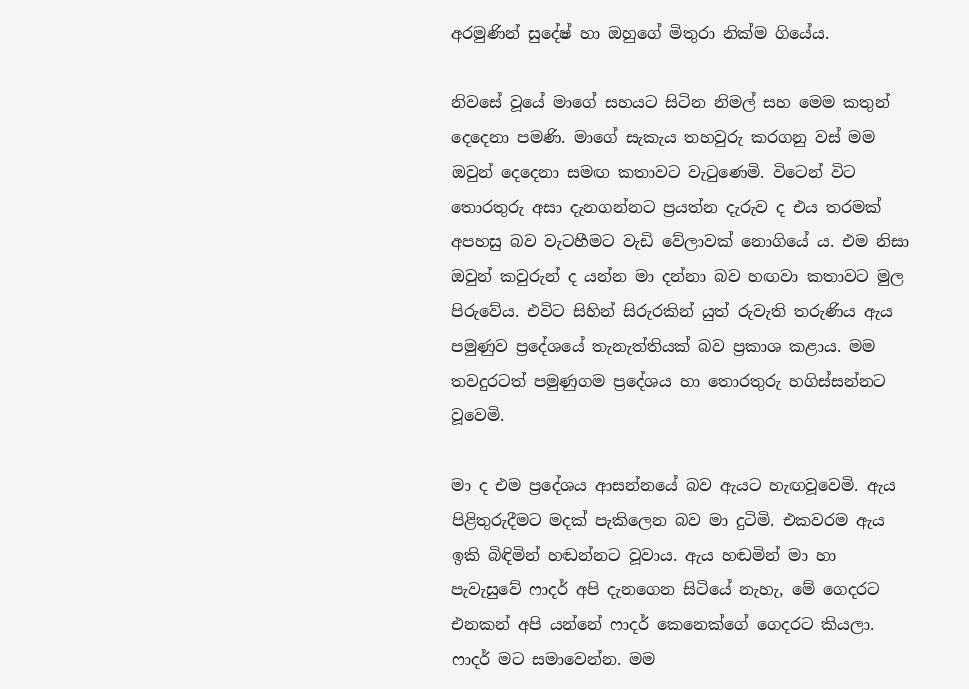අරමුණින් සුදේෂ් හා ඔහුගේ මිතුරා නික්ම ගියේය.

නිවසේ වූයේ මාගේ සහයට සිටින නිමල් සහ මෙම කතුන් දෙදෙනා පමණි. මාගේ සැකැය තහවුරු කරගනු වස් මම ඔවුන් දෙදෙනා සමඟ කතාවට වැටුණෙමි. විටෙන් විට තොරතුරු අසා දැනගන්නට ප්‍රයත්න දැරුව ද එය තරමක් අපහසු බව වැටහීමට වැඩි වේලාවක් නොගියේ ය. එම නිසා ඔවුන් කවුරුන් ද යන්න මා දන්නා බව හඟවා කතාවට මුල පිරුවේය. එවිට සිහින් සිරුරකින් යුත් රුවැති තරුණිය ඇය පමුණුව ප්‍රදේශයේ තැනැත්තියක් බව ප්‍රකාශ කළාය. මම තවදුරටත් පමුණුගම ප්‍රදේශය හා තොරතුරු හගිස්සන්නට වූවෙමි.

මා ද එම ප්‍රදේශය ආසන්නයේ බව ඇයට හැඟවූවෙමි. ඇය පිළිතුරුදීමට මදක් පැකිලෙන බව මා දුටිමි. එකවරම ඇය ඉකි බිඳිමින් හඬන්නට වූවාය. ඇය හඬමින් මා හා පැවැසුවේ ෆාදර් අපි දැනගෙන සිටියේ නැහැ, මේ ගෙදරට එනකන් අපි යන්නේ ෆාදර් කෙනෙක්ගේ ගෙදරට කියලා. ෆාදර් මට සමාවෙන්න. මම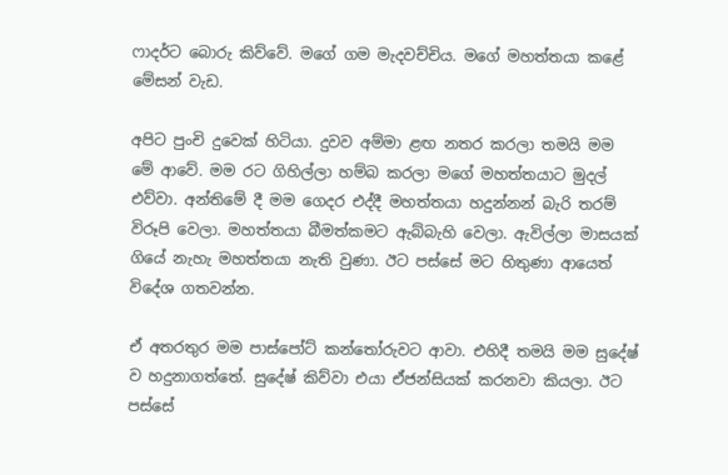ෆාදර්ට බොරු කිව්වේ. මගේ ගම මැදවච්චිය. මගේ මහත්තයා කළේ මේසන් වැඩ.

අපිට පුංචි දුවෙක් හිටියා. දුවව අම්මා ළඟ නතර කරලා තමයි මම මේ ආවේ. මම රට ගිහිල්ලා හම්බ කරලා මගේ මහත්තයාට මුදල් එව්වා. අන්තිමේ දී මම ගෙදර එද්දී මහත්තයා හදුන්නන් බැරි තරම් විරූපි වෙලා. මහත්තයා බීමත්කමට ඇබ්බැහි වෙලා. ඇවිල්ලා මාසයක් ගියේ නැහැ මහත්තයා නැති වුණා. ඊට පස්සේ මට හිතුණා ආයෙත් විදේශ ගතවන්න.

ඒ අතරතුර මම පාස්පෝට් කන්තෝරුවට ආවා. එහිදී තමයි මම සුදේෂ් ව හදුනාගත්තේ. සුදේෂ් කිව්වා එයා ඒජන්සියක් කරනවා කියලා. ඊට පස්සේ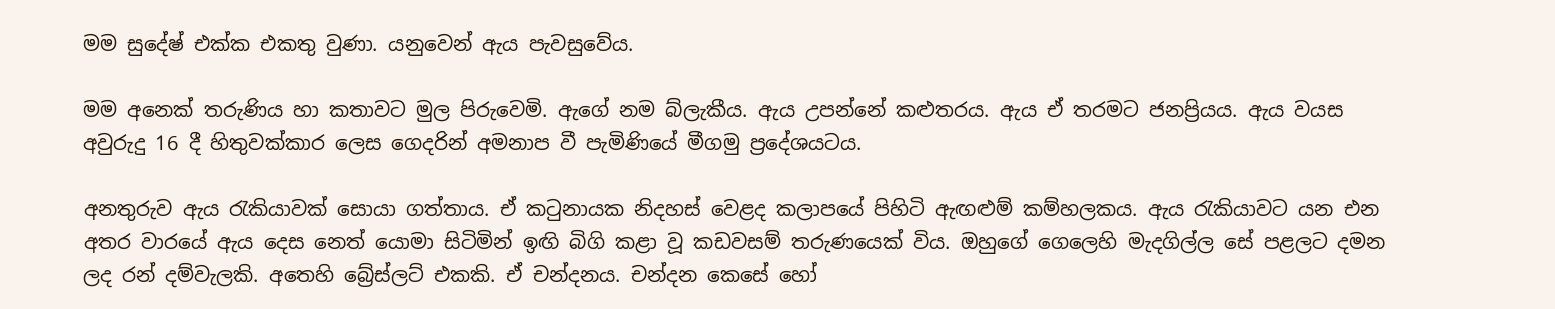මම සුදේෂ් එක්ක එකතු වුණා. යනුවෙන් ඇය පැවසුවේය.

මම අනෙක් තරුණිය හා කතාවට මුල පිරුවෙමි. ඇගේ නම බ්ලැකීය. ඇය උපන්නේ කළුතරය. ඇය ඒ තරමට ජනප්‍රියය. ඇය වයස අවුරුදු 16 දී හිතුවක්කාර ලෙස ගෙදරින් අමනාප වී පැමිණියේ මීගමු ප්‍රදේශයටය.

අනතුරුව ඇය රැකියාවක් සොයා ගත්තාය. ඒ කටුනායක නිදහස් වෙළද කලාපයේ පිහිටි ඇඟළුම් කම්හලකය. ඇය රැකියාවට යන එන අතර වාරයේ ඇය දෙස නෙත් යොමා සිටිමින් ඉඟි බිගි කළා වූ කඩවසම් තරුණයෙක් විය. ඔහුගේ ගෙලෙහි මැදගිල්ල සේ පළලට දමන ලද රන් දම්වැලකි. අතෙහි බ්‍රේස්ලට් එකකි. ඒ චන්දනය. චන්දන කෙසේ හෝ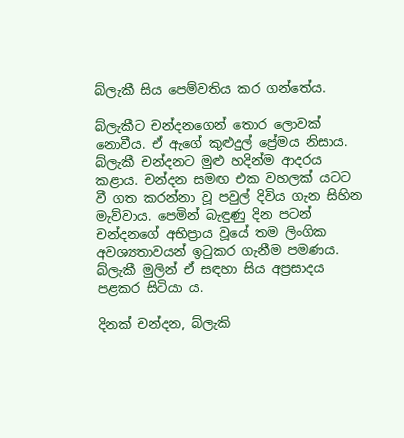බ්ලැකී සිය පෙම්වතිය කර ගන්තේය.

බ්ලැකීට චන්දනගෙන් තොර ලොවක් නොවීය. ඒ ඇගේ කුළුදුල් ප්‍රේමය නිසාය. බ්ලැකී චන්දනට මුළු හදින්ම ආදරය කළාය. චන්දන සමඟ එක වහලක් යටට වී ගත කරන්නා වූ පවුල් දිවිය ගැන සිහින මැව්වාය. පෙමින් බැඳුණු දින පටන් චන්දනගේ අභිප්‍රාය වූයේ තම ලිංගික අවශ්‍යතාවයන් ඉටුකර ගැනීම පමණය. බ්ලැකී මුලින් ඒ සඳහා සිය අප්‍රසාදය පළකර සිටියා ය.

දිනක් චන්දන, බ්ලැකි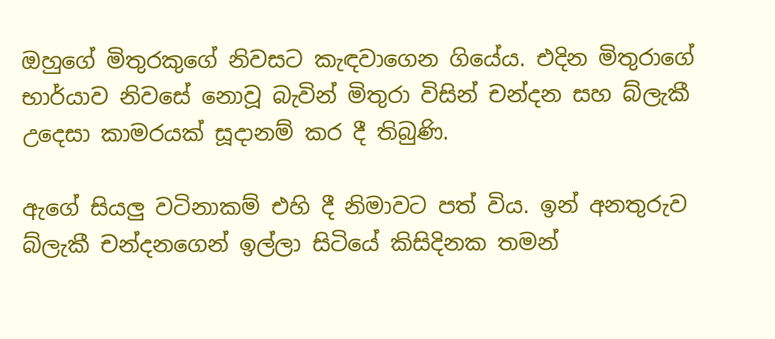ඔහුගේ මිතුරකුගේ නිවසට කැඳවාගෙන ගියේය. එදින මිතුරාගේ භාර්යාව නිවසේ නොවූ බැවින් මිතුරා විසින් චන්දන සහ බ්ලැකී උදෙසා කාමරයක් සූදානම් කර දී තිබුණි.

ඇගේ සියලු වටිනාකම් එහි දී නිමාවට පත් විය. ඉන් අනතුරුව බ්ලැකී චන්දනගෙන් ඉල්ලා සිටියේ කිසිදිනක තමන්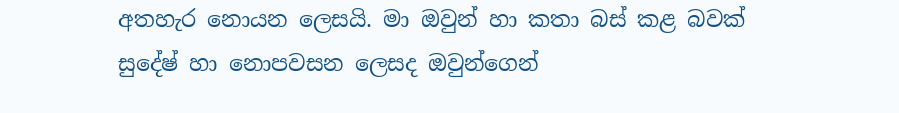අතහැර නොයන ලෙසයි. මා ඔවුන් හා කතා බස් කළ බවක් සුදේෂ් හා නොපවසන ලෙසද ඔවුන්ගෙන්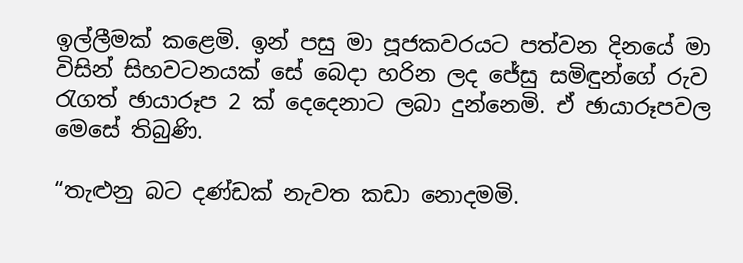ඉල්ලීමක් කළෙමි. ඉන් පසු මා පූජකවරයට පත්වන දිනයේ මා විසින් සිහවටනයක් සේ බෙදා හරින ලද ජේසු සමිඳුන්ගේ රුව රැගත් ඡායාරූප 2 ක් දෙදෙනාට ලබා දුන්නෙමි. ඒ ඡායාරූපවල මෙසේ තිබුණි.

“තැළුනු බට දණ්ඩක් නැවත කඩා නොදමමි.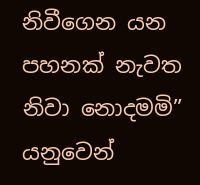නිවීගෙන යන පහනක් නැවත නිවා නොදමමි” යනුවෙන්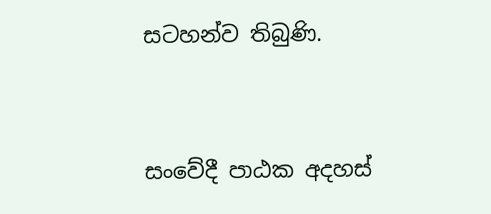සටහන්ව තිබුණි.


සංවේදී පාඨක අදහස්